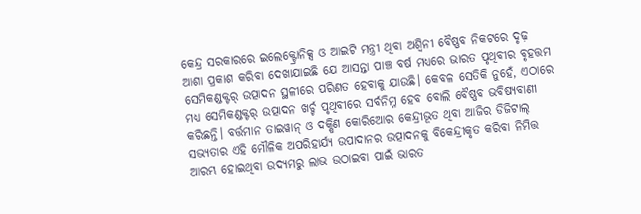କେନ୍ଦ୍ର ସରକାରରେ ଇଲେକ୍ଟ୍ରୋନିକ୍ସ ଓ ଆଇଟି ମନ୍ତ୍ରୀ ଥିବା ଅଶ୍ବିନୀ ବୈଷ୍ଣବ ନିକଟରେ ଦୃଢ଼ ଆଶା ପ୍ରକାଶ କରିବା ଦେଖାଯାଇଛି ଯେ ଆସନ୍ତା ପାଞ୍ଚ ବର୍ଷ ମଧ୍ୟରେ ଭାରତ ପୃଥିବୀର ବୃହତ୍ତମ ସେମିକଣ୍ଡକ୍ଟର୍ ଉତ୍ପାଦନ ସ୍ଥଳୀରେ ପରିଣତ ହେବାକୁ ଯାଉଛି। କେବଳ ସେତିକି ନୁହେଁ, ଏଠାରେ ମଧ୍ୟ ସେମିକଣ୍ଡକ୍ଟର୍ ଉତ୍ପାଦନ ଖର୍ଚ୍ଚ ପୃଥିବୀରେ ସର୍ବନିମ୍ନ ହେବ ବୋଲି ବୈଷ୍ଣବ ଭବିଷ୍ୟବାଣୀ କରିଛନ୍ତି। ବର୍ତ୍ତମାନ ତାଇୱାନ୍ ଓ ଦକ୍ଷିଣ କୋରିଆେର କେନ୍ଦ୍ରୀଭୂତ ଥିବା ଆଜିର ଡିଜିଟାଲ୍ ସଭ୍ୟତାର ଏହି ମୌଳିକ ଅପରିହାର୍ଯ୍ୟ ଉପାଦାନର ଉତ୍ପାଦନକୁ ବିକେନ୍ଦ୍ରୀକୃତ କରିବା ନିମିତ୍ତ ଆରମ୍ଭ ହୋଇଥିବା ଉଦ୍ୟମରୁ ଲାଭ ଉଠାଇବା ପାଇଁ ଭାରତ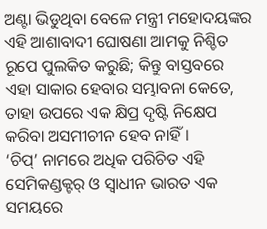ଅଣ୍ଟା ଭିଡୁଥିବା ବେଳେ ମନ୍ତ୍ରୀ ମହୋଦୟଙ୍କର ଏହି ଆଶାବାଦୀ ଘୋଷଣା ଆମକୁ ନିଶ୍ଚିତ ରୂପେ ପୁଲକିତ କରୁଛି; କିନ୍ତୁ ବାସ୍ତବରେ ଏହା ସାକାର ହେବାର ସମ୍ଭାବନା କେତେ, ତାହା ଉପରେ ଏକ କ୍ଷିପ୍ର ଦୃଷ୍ଟି ନିକ୍ଷେପ କରିବା ଅସମୀଚୀନ ହେବ ନାହିଁ।
‘ଚିପ୍’ ନାମରେ ଅଧିକ ପରିଚିତ ଏହି ସେମିକଣ୍ଡକ୍ଟର୍ ଓ ସ୍ବାଧୀନ ଭାରତ ଏକ ସମୟରେ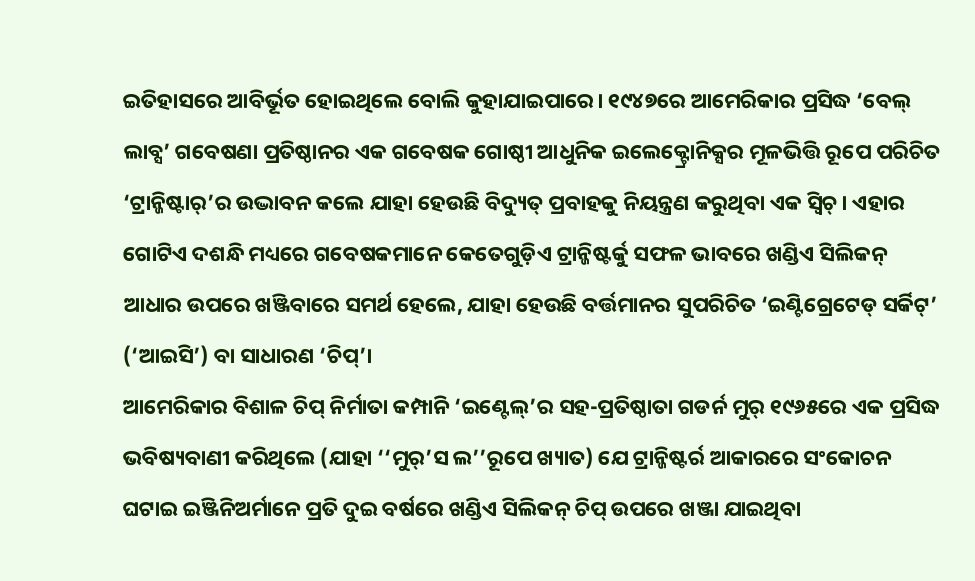ଇତିହାସରେ ଆବିର୍ଭୂତ ହୋଇଥିଲେ ବୋଲି କୁହାଯାଇପାରେ। ୧୯୪୭ରେ ଆମେରିକାର ପ୍ରସିଦ୍ଧ ‘ବେଲ୍ ଲାବ୍ସ’ ଗବେଷଣା ପ୍ରତିଷ୍ଠାନର ଏକ ଗବେଷକ ଗୋଷ୍ଠୀ ଆଧୁନିକ ଇଲେକ୍ଟ୍ରୋନିକ୍ସର ମୂଳଭିତ୍ତି ରୂପେ ପରିଚିତ ‘ଟ୍ରାନ୍ଜିଷ୍ଟାର୍’ର ଉଦ୍ଭାବନ କଲେ ଯାହା ହେଉଛି ବିଦ୍ୟୁତ୍ ପ୍ରବାହକୁ ନିୟନ୍ତ୍ରଣ କରୁଥିବା ଏକ ସ୍ବିଚ୍। ଏହାର ଗୋଟିଏ ଦଶନ୍ଧି ମଧ୍ୟରେ ଗବେଷକମାନେ କେତେଗୁଡ଼ିଏ ଟ୍ରାନ୍ଜିଷ୍ଟର୍କୁ ସଫଳ ଭାବରେ ଖଣ୍ଡିଏ ସିଲିକନ୍ ଆଧାର ଉପରେ ଖଞ୍ଜିବାରେ ସମର୍ଥ ହେଲେ, ଯାହା ହେଉଛି ବର୍ତ୍ତମାନର ସୁପରିଚିତ ‘ଇଣ୍ଟିଗ୍ରେଟେଡ୍ ସର୍କିଟ୍’ (‘ଆଇସି’) ବା ସାଧାରଣ ‘ଚିପ୍’।
ଆମେରିକାର ବିଶାଳ ଚିପ୍ ନିର୍ମାତା କମ୍ପାନି ‘ଇଣ୍ଟେଲ୍’ର ସହ-ପ୍ରତିଷ୍ଠାତା ଗଡର୍ନ ମୁର୍ ୧୯୬୫ରେ ଏକ ପ୍ରସିଦ୍ଧ ଭବିଷ୍ୟବାଣୀ କରିଥିଲେ (ଯାହା ‘‘ମୁର୍’ସ ଲ’’ରୂପେ ଖ୍ୟାତ) ଯେ ଟ୍ରାନ୍ଜିଷ୍ଟର୍ର ଆକାରରେ ସଂକୋଚନ ଘଟାଇ ଇଞ୍ଜିନିଅର୍ମାନେ ପ୍ରତି ଦୁଇ ବର୍ଷରେ ଖଣ୍ଡିଏ ସିଲିକନ୍ ଚିପ୍ ଉପରେ ଖଞ୍ଜା ଯାଇଥିବା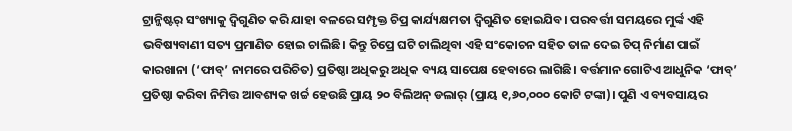ଟ୍ରାନ୍ଜିଷ୍ଟର୍ ସଂଖ୍ୟାକୁ ଦ୍ବିଗୁଣିତ କରି ଯାହା ବଳରେ ସମ୍ପୃକ୍ତ ଚିପ୍ର କାର୍ଯ୍ୟକ୍ଷମତା ଦ୍ବିଗୁଣିତ ହୋଇଯିବ। ପରବର୍ତ୍ତୀ ସମୟରେ ମୁର୍ଙ୍କ ଏହି ଭବିଷ୍ୟବାଣୀ ସତ୍ୟ ପ୍ରମାଣିତ ହୋଇ ଚାଲିଛି। କିନ୍ତୁ ଚିପ୍ରେ ଘଟି ଚାଲିଥିବା ଏହି ସଂକୋଚନ ସହିତ ତାଳ ଦେଇ ଚିପ୍ ନିର୍ମାଣ ପାଇଁ କାରଖାନା (‘ଫାବ୍’ ନାମରେ ପରିଚିତ) ପ୍ରତିଷ୍ଠା ଅଧିକରୁ ଅଧିକ ବ୍ୟୟ ସାପେକ୍ଷ ହେବାରେ ଲାଗିଛି। ବର୍ତ୍ତମାନ ଗୋଟିଏ ଆଧୁନିକ ‘ଫାବ୍’ ପ୍ରତିଷ୍ଠା କରିବା ନିମିତ୍ତ ଆବଶ୍ୟକ ଖର୍ଚ୍ଚ ହେଉଛି ପ୍ରାୟ ୨୦ ବିଲିଅନ୍ ଡଲାର୍ (ପ୍ରାୟ ୧,୬୦,୦୦୦ କୋଟି ଟଙ୍କା)। ପୁଣି ଏ ବ୍ୟବସାୟର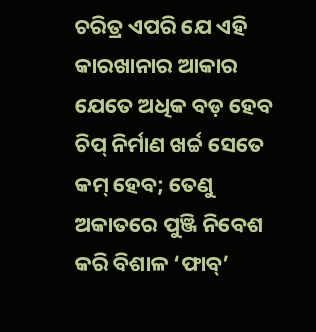ଚରିତ୍ର ଏପରି ଯେ ଏହି କାରଖାନାର ଆକାର ଯେତେ ଅଧିକ ବଡ଼ ହେବ ଚିପ୍ ନିର୍ମାଣ ଖର୍ଚ୍ଚ ସେତେ କମ୍ ହେବ; ତେଣୁ ଅକାତରେ ପୁଞ୍ଜି ନିବେଶ କରି ବିଶାଳ ‘ଫାବ୍’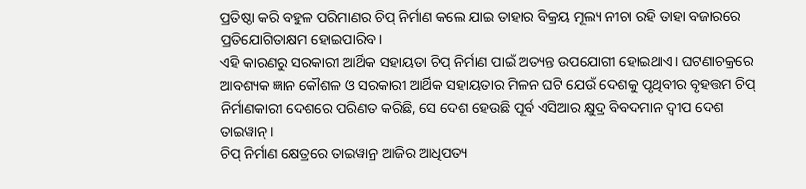ପ୍ରତିଷ୍ଠା କରି ବହୁଳ ପରିମାଣର ଚିପ୍ ନିର୍ମାଣ କଲେ ଯାଇ ତାହାର ବିକ୍ରୟ ମୂଲ୍ୟ ନୀଚା ରହି ତାହା ବଜାରରେ ପ୍ରତିଯୋଗିତାକ୍ଷମ ହୋଇପାରିବ।
ଏହି କାରଣରୁ ସରକାରୀ ଆର୍ଥିକ ସହାୟତା ଚିପ୍ ନିର୍ମାଣ ପାଇଁ ଅତ୍ୟନ୍ତ ଉପଯୋଗୀ ହୋଇଥାଏ। ଘଟଣାଚକ୍ରରେ ଆବଶ୍ୟକ ଜ୍ଞାନ କୌଶଳ ଓ ସରକାରୀ ଆର୍ଥିକ ସହାୟତାର ମିଳନ ଘଟି ଯେଉଁ ଦେଶକୁ ପୃଥିବୀର ବୃହତ୍ତମ ଚିପ୍ ନିର୍ମାଣକାରୀ ଦେଶରେ ପରିଣତ କରିଛି, ସେ ଦେଶ ହେଉଛି ପୂର୍ବ ଏସିଆର କ୍ଷୁଦ୍ର ବିବଦମାନ ଦ୍ବୀପ ଦେଶ ତାଇୱାନ୍।
ଚିପ୍ ନିର୍ମାଣ କ୍ଷେତ୍ରରେ ତାଇୱାନ୍ର ଆଜିର ଆଧିପତ୍ୟ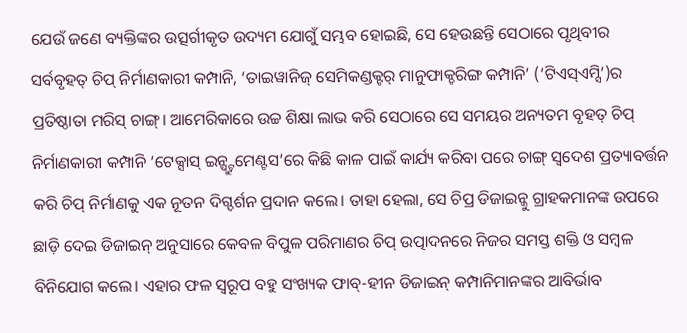ଯେଉଁ ଜଣେ ବ୍ୟକ୍ତିଙ୍କର ଉତ୍ସର୍ଗୀକୃତ ଉଦ୍ୟମ ଯୋଗୁଁ ସମ୍ଭବ ହୋଇଛି, ସେ ହେଉଛନ୍ତି ସେଠାରେ ପୃଥିବୀର ସର୍ବବୃହତ୍ ଚିପ୍ ନିର୍ମାଣକାରୀ କମ୍ପାନି, ‘ତାଇୱାନିଜ୍ ସେମିକଣ୍ଡକ୍ଟର୍ ମାନୁଫାକ୍ଚରିଙ୍ଗ କମ୍ପାନି’ (‘ଟିଏସ୍ଏମ୍ସି’)ର ପ୍ରତିଷ୍ଠାତା ମରିସ୍ ଚାଙ୍ଗ୍। ଆମେରିକାରେ ଉଚ୍ଚ ଶିକ୍ଷା ଲାଭ କରି ସେଠାରେ ସେ ସମୟର ଅନ୍ୟତମ ବୃହତ୍ ଚିପ୍ ନିର୍ମାଣକାରୀ କମ୍ପାନି ‘ଟେକ୍ସାସ୍ ଇନ୍ଷ୍ଟ୍ରୁମେଣ୍ଟସ’ରେ କିଛି କାଳ ପାଇଁ କାର୍ଯ୍ୟ କରିବା ପରେ ଚାଙ୍ଗ୍ ସ୍ବଦେଶ ପ୍ରତ୍ୟାବର୍ତ୍ତନ କରି ଚିପ୍ ନିର୍ମାଣକୁ ଏକ ନୂତନ ଦିଗ୍ଦର୍ଶନ ପ୍ରଦାନ କଲେ। ତାହା ହେଲା, ସେ ଚିପ୍ର ଡିଜାଇନ୍କୁ ଗ୍ରାହକମାନଙ୍କ ଉପରେ ଛାଡ଼ି ଦେଇ ଡିଜାଇନ୍ ଅନୁସାରେ କେବଳ ବିପୁଳ ପରିମାଣର ଚିପ୍ ଉତ୍ପାଦନରେ ନିଜର ସମସ୍ତ ଶକ୍ତି ଓ ସମ୍ବଳ ବିନିଯୋଗ କଲେ। ଏହାର ଫଳ ସ୍ବରୂପ ବହୁ ସଂଖ୍ୟକ ଫାବ୍-ହୀନ ଡିଜାଇନ୍ କମ୍ପାନିମାନଙ୍କର ଆବିର୍ଭାବ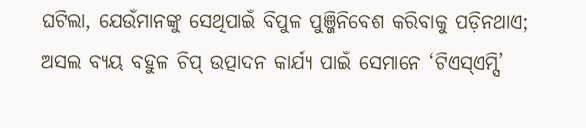ଘଟିଲା, ଯେଉଁମାନଙ୍କୁ ସେଥିପାଇଁ ବିପୁଳ ପୁଞ୍ଜିନିବେଶ କରିବାକୁ ପଡ଼ିନଥାଏ; ଅସଲ ବ୍ୟୟ ବହୁଳ ଚିପ୍ ଉତ୍ପାଦନ କାର୍ଯ୍ୟ ପାଇଁ ସେମାନେ ‘ଟିଏସ୍ଏମ୍ସି’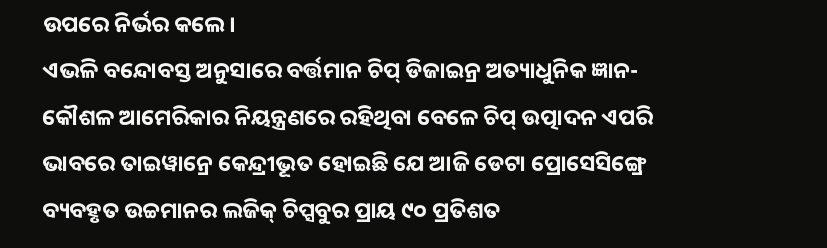ଉପରେ ନିର୍ଭର କଲେ।
ଏଭଳି ବନ୍ଦୋବସ୍ତ ଅନୁସାରେ ବର୍ତ୍ତମାନ ଚିପ୍ ଡିଜାଇନ୍ର ଅତ୍ୟାଧୁନିକ ଜ୍ଞାନ-କୌଶଳ ଆମେରିକାର ନିୟନ୍ତ୍ରଣରେ ରହିଥିବା ବେଳେ ଚିପ୍ ଉତ୍ପାଦନ ଏପରି ଭାବରେ ତାଇୱାନ୍ରେ କେନ୍ଦ୍ରୀଭୂତ ହୋଇଛି ଯେ ଆଜି ଡେଟା ପ୍ରୋସେସିଙ୍ଗ୍ରେ ବ୍ୟବହୃତ ଉଚ୍ଚମାନର ଲଜିକ୍ ଚିପ୍ସବୁର ପ୍ରାୟ ୯୦ ପ୍ରତିଶତ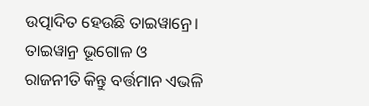ଉତ୍ପାଦିତ ହେଉଛି ତାଇୱାନ୍ରେ। ତାଇୱାନ୍ର ଭୂଗୋଳ ଓ ରାଜନୀତି କିନ୍ତୁ ବର୍ତ୍ତମାନ ଏଭଳି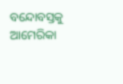ବନ୍ଦୋବସ୍ତକୁ ଆମେରିକା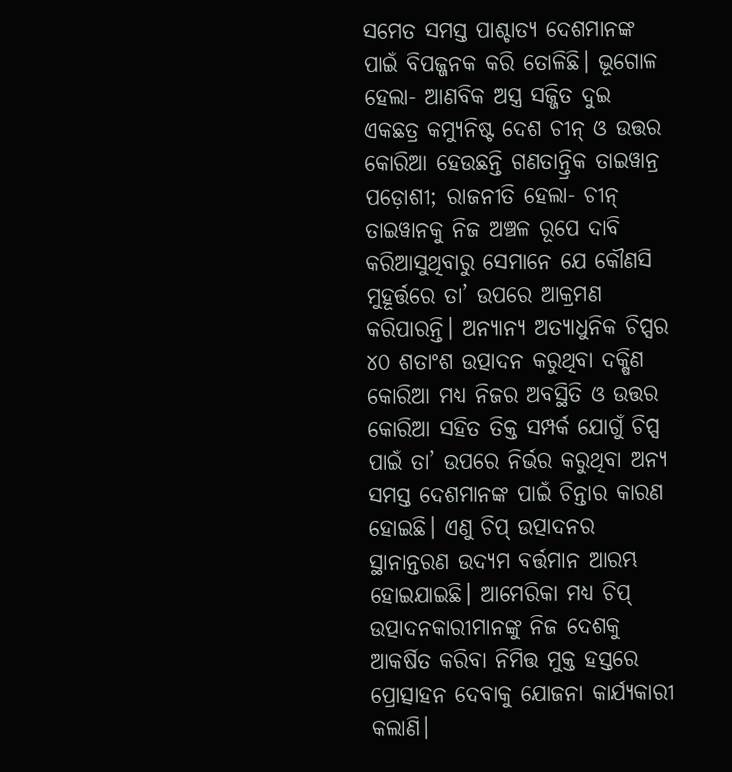ସମେତ ସମସ୍ତ ପାଶ୍ଚାତ୍ୟ ଦେଶମାନଙ୍କ ପାଇଁ ବିପଜ୍ଜନକ କରି ତୋଳିଛି। ଭୂଗୋଳ ହେଲା- ଆଣବିକ ଅସ୍ତ୍ର ସଜ୍ଜିତ ଦୁଇ ଏକଛତ୍ର କମ୍ୟୁନିଷ୍ଟ ଦେଶ ଚୀନ୍ ଓ ଉତ୍ତର କୋରିଆ ହେଉଛନ୍ତି ଗଣତାନ୍ତ୍ରିକ ତାଇୱାନ୍ର ପଡ଼ୋଶୀ; ରାଜନୀତି ହେଲା- ଚୀନ୍ ତାଇୱାନକୁ ନିଜ ଅଞ୍ଚଳ ରୂପେ ଦାବି କରିଆସୁଥିବାରୁ ସେମାନେ ଯେ କୌଣସି ମୁହୂର୍ତ୍ତରେ ତା’ ଉପରେ ଆକ୍ରମଣ କରିପାରନ୍ତି। ଅନ୍ୟାନ୍ୟ ଅତ୍ୟାଧୁନିକ ଚିପ୍ସର ୪୦ ଶତାଂଶ ଉତ୍ପାଦନ କରୁଥିବା ଦକ୍ଷିଣ କୋରିଆ ମଧ୍ୟ ନିଜର ଅବସ୍ଥିତି ଓ ଉତ୍ତର କୋରିଆ ସହିତ ତିକ୍ତ ସମ୍ପର୍କ ଯୋଗୁଁ ଚିପ୍ସ ପାଇଁ ତା’ ଉପରେ ନିର୍ଭର କରୁଥିବା ଅନ୍ୟ ସମସ୍ତ ଦେଶମାନଙ୍କ ପାଇଁ ଚିନ୍ତାର କାରଣ ହୋଇଛି। ଏଣୁ ଚିପ୍ ଉତ୍ପାଦନର ସ୍ଥାନାନ୍ତରଣ ଉଦ୍ୟମ ବର୍ତ୍ତମାନ ଆରମ୍ଭ ହୋଇଯାଇଛି। ଆମେରିକା ମଧ୍ୟ ଚିପ୍ ଉତ୍ପାଦନକାରୀମାନଙ୍କୁ ନିଜ ଦେଶକୁ ଆକର୍ଷିତ କରିବା ନିମିତ୍ତ ମୁକ୍ତ ହସ୍ତରେ ପ୍ରୋତ୍ସାହନ ଦେବାକୁ ଯୋଜନା କାର୍ଯ୍ୟକାରୀ କଲାଣି।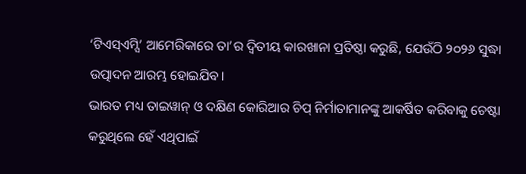‘ଟିଏସ୍ଏମ୍ସି’ ଆମେରିକାରେ ତା’ର ଦ୍ବିତୀୟ କାରଖାନା ପ୍ରତିଷ୍ଠା କରୁଛି, ଯେଉଁଠି ୨୦୨୬ ସୁଦ୍ଧା ଉତ୍ପାଦନ ଆରମ୍ଭ ହୋଇଯିବ।
ଭାରତ ମଧ୍ୟ ତାଇୱାନ୍ ଓ ଦକ୍ଷିଣ କୋରିଆର ଚିପ୍ ନିର୍ମାତାମାନଙ୍କୁ ଆକର୍ଷିତ କରିବାକୁ ଚେଷ୍ଟା କରୁଥିଲେ ହେଁ ଏଥିପାଇଁ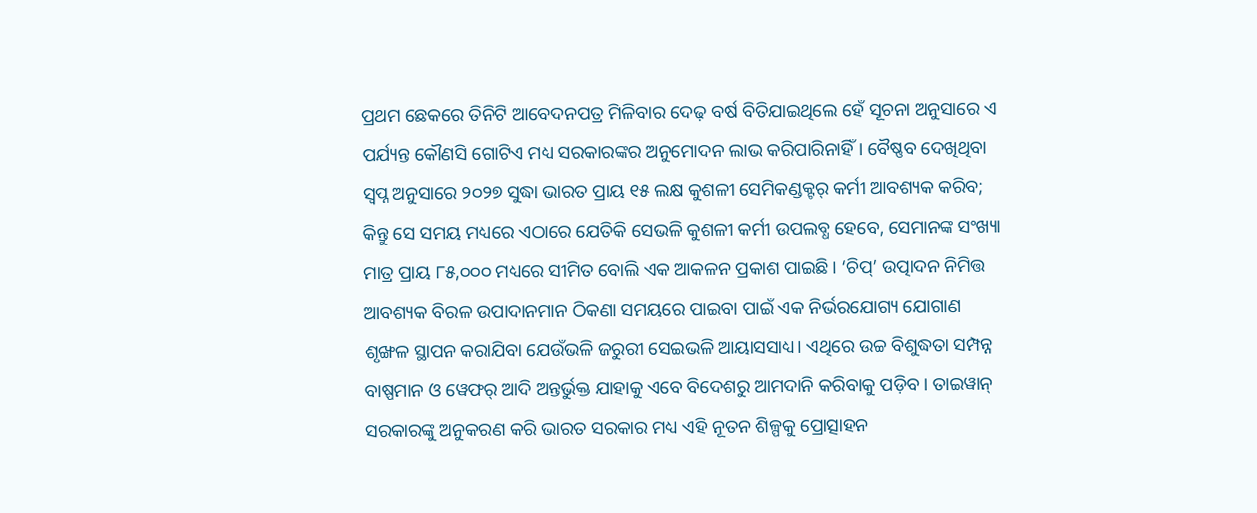ପ୍ରଥମ ଛେକରେ ତିନିଟି ଆବେଦନପତ୍ର ମିଳିବାର ଦେଢ଼ ବର୍ଷ ବିତିଯାଇଥିଲେ ହେଁ ସୂଚନା ଅନୁସାରେ ଏ ପର୍ଯ୍ୟନ୍ତ କୌଣସି ଗୋଟିଏ ମଧ୍ୟ ସରକାରଙ୍କର ଅନୁମୋଦନ ଲାଭ କରିପାରିନାହିଁ। ବୈଷ୍ଣବ ଦେଖିଥିବା ସ୍ବପ୍ନ ଅନୁସାରେ ୨୦୨୭ ସୁଦ୍ଧା ଭାରତ ପ୍ରାୟ ୧୫ ଲକ୍ଷ କୁଶଳୀ ସେମିକଣ୍ଡକ୍ଟର୍ କର୍ମୀ ଆବଶ୍ୟକ କରିବ; କିନ୍ତୁ ସେ ସମୟ ମଧ୍ୟରେ ଏଠାରେ ଯେତିକି ସେଭଳି କୁଶଳୀ କର୍ମୀ ଉପଲବ୍ଧ ହେବେ, ସେମାନଙ୍କ ସଂଖ୍ୟା ମାତ୍ର ପ୍ରାୟ ୮୫,୦୦୦ ମଧ୍ୟରେ ସୀମିତ ବୋଲି ଏକ ଆକଳନ ପ୍ରକାଶ ପାଇଛି। ‘ଚିପ୍’ ଉତ୍ପାଦନ ନିମିତ୍ତ ଆବଶ୍ୟକ ବିରଳ ଉପାଦାନମାନ ଠିକଣା ସମୟରେ ପାଇବା ପାଇଁ ଏକ ନିର୍ଭରଯୋଗ୍ୟ ଯୋଗାଣ ଶୃଙ୍ଖଳ ସ୍ଥାପନ କରାଯିବା ଯେଉଁଭଳି ଜରୁରୀ ସେଇଭଳି ଆୟାସସାଧ୍ୟ। ଏଥିରେ ଉଚ୍ଚ ବିଶୁଦ୍ଧତା ସମ୍ପନ୍ନ ବାଷ୍ପମାନ ଓ ୱେଫର୍ ଆଦି ଅନ୍ତର୍ଭୁକ୍ତ ଯାହାକୁ ଏବେ ବିଦେଶରୁ ଆମଦାନି କରିବାକୁ ପଡ଼ିବ। ତାଇୱାନ୍ ସରକାରଙ୍କୁ ଅନୁକରଣ କରି ଭାରତ ସରକାର ମଧ୍ୟ ଏହି ନୂତନ ଶିଳ୍ପକୁ ପ୍ରୋତ୍ସାହନ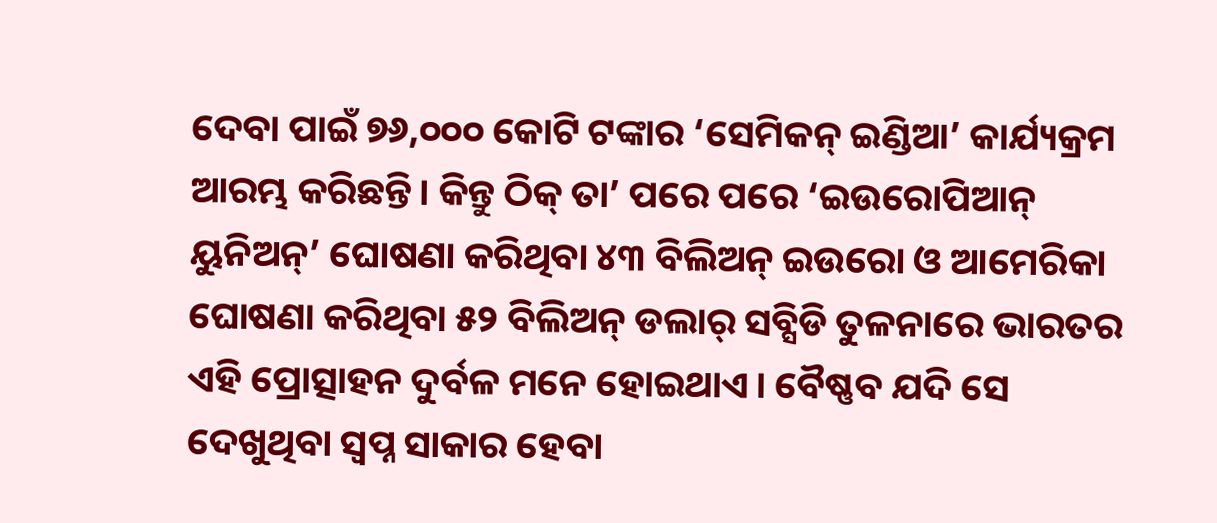ଦେବା ପାଇଁ ୭୬,୦୦୦ କୋଟି ଟଙ୍କାର ‘ସେମିକନ୍ ଇଣ୍ଡିଆ’ କାର୍ଯ୍ୟକ୍ରମ ଆରମ୍ଭ କରିଛନ୍ତି। କିନ୍ତୁ ଠିକ୍ ତା’ ପରେ ପରେ ‘ଇଉରୋପିଆନ୍ ୟୁନିଅନ୍’ ଘୋଷଣା କରିଥିବା ୪୩ ବିଲିଅନ୍ ଇଉରୋ ଓ ଆମେରିକା ଘୋଷଣା କରିଥିବା ୫୨ ବିଲିଅନ୍ ଡଲାର୍ ସବ୍ସିଡି ତୁଳନାରେ ଭାରତର ଏହି ପ୍ରୋତ୍ସାହନ ଦୁର୍ବଳ ମନେ ହୋଇଥାଏ। ବୈଷ୍ଣବ ଯଦି ସେ ଦେଖୁଥିବା ସ୍ବପ୍ନ ସାକାର ହେବା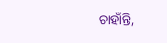ଚାହାଁନ୍ତି,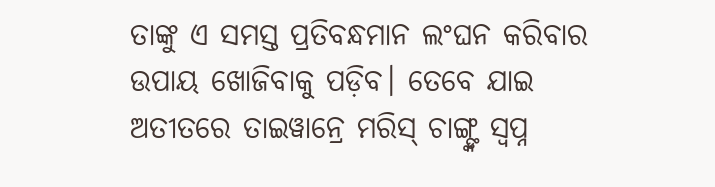ତାଙ୍କୁ ଏ ସମସ୍ତ ପ୍ରତିବନ୍ଧମାନ ଲଂଘନ କରିବାର ଉପାୟ ଖୋଜିବାକୁ ପଡ଼ିବ। ତେବେ ଯାଇ ଅତୀତରେ ତାଇୱାନ୍ରେ ମରିସ୍ ଚାଙ୍ଗ୍ଙ୍କ ସ୍ବପ୍ନ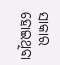ସାକାର ହୋଇଥିବା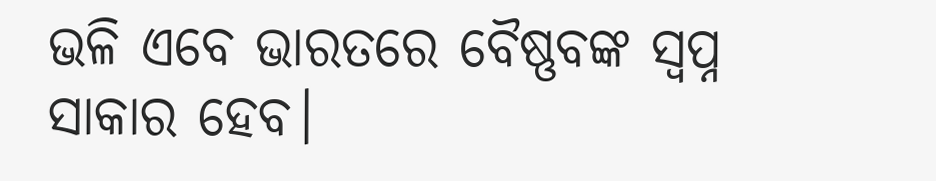ଭଳି ଏବେ ଭାରତରେ ବୈଷ୍ଣବଙ୍କ ସ୍ବପ୍ନ ସାକାର ହେବ।